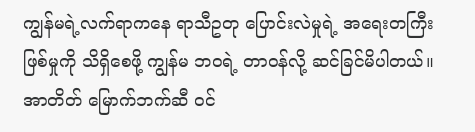ကျွန်မရဲ့လက်ရာကနေ ရာသီဥတု ပြောင်းလဲမှုရဲ့ အရေးတကြီးဖြစ်မှုကို သိရှိစေဖို့ ကျွန်မ ဘဝရဲ့ တာဝန်လို့ ဆင်ခြင်မိပါတယ်။ အာတိတ် မြောက်ဘက်ဆီ ဝင်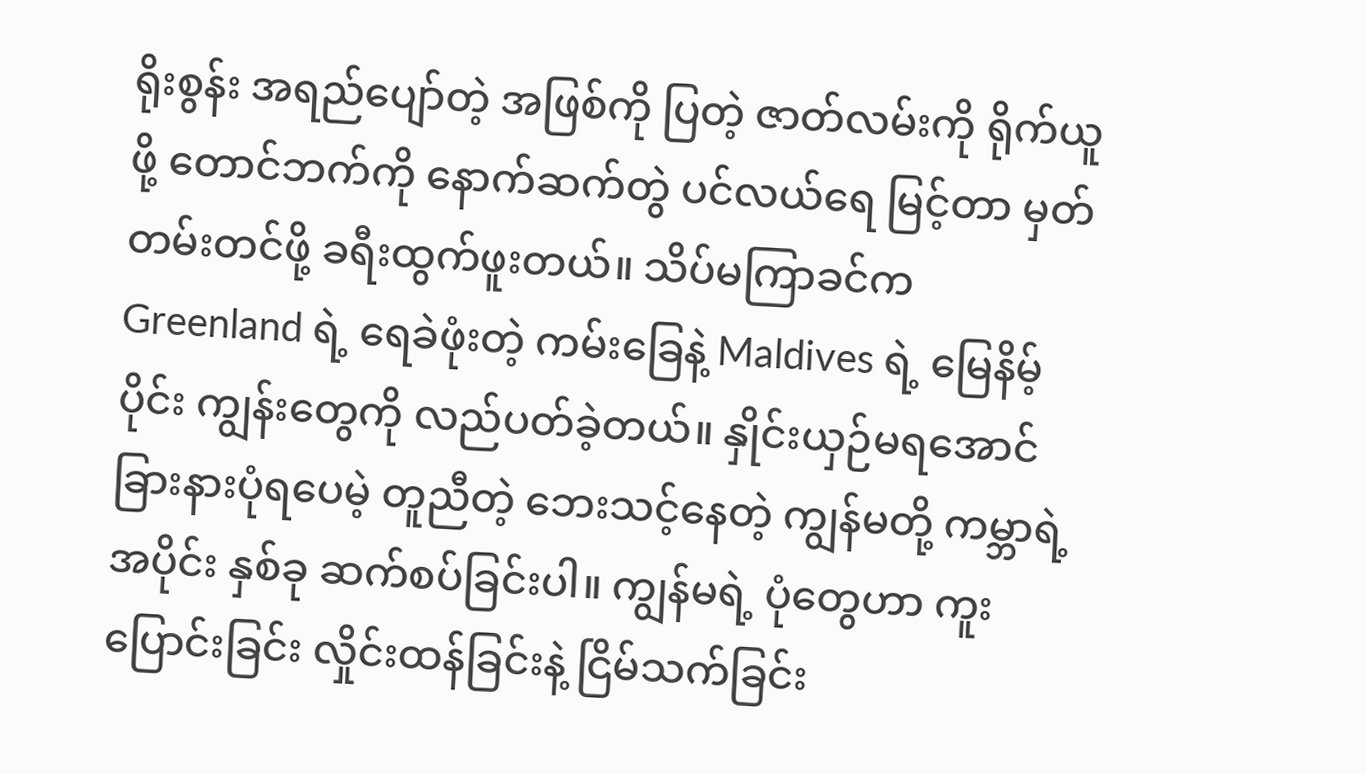ရိုးစွန်း အရည်ပျော်တဲ့ အဖြစ်ကို ပြတဲ့ ဇာတ်လမ်းကို ရိုက်ယူဖို့ တောင်ဘက်ကို နောက်ဆက်တွဲ ပင်လယ်ရေ မြင့်တာ မှတ်တမ်းတင်ဖို့ ခရီးထွက်ဖူးတယ်။ သိပ်မကြာခင်က Greenland ရဲ့ ရေခဲဖုံးတဲ့ ကမ်းခြေနဲ့ Maldives ရဲ့ မြေနိမ့်ပိုင်း ကျွန်းတွေကို လည်ပတ်ခဲ့တယ်။ နှိုင်းယှဉ်မရအောင် ခြားနားပုံရပေမဲ့ တူညီတဲ့ ဘေးသင့်နေတဲ့ ကျွန်မတို့ ကမ္ဘာရဲ့ အပိုင်း နှစ်ခု ဆက်စပ်ခြင်းပါ။ ကျွန်မရဲ့ ပုံတွေဟာ ကူးပြောင်းခြင်း လှိုင်းထန်ခြင်းနဲ့ ငြိမ်သက်ခြင်း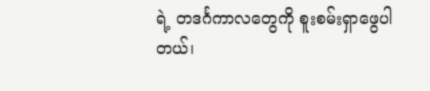ရဲ့ တဒင်္ဂကာလတွေကို စူးစမ်းရှာဖွေပါတယ်၊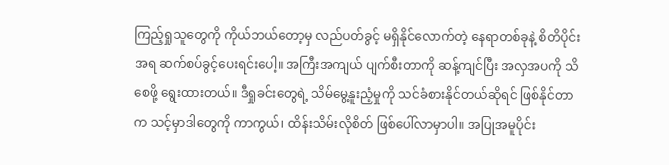ကြည့်ရှုသူတွေကို ကိုယ်ဘယ်တော့မှ လည်ပတ်ခွင့် မရှိနိုင်လောက်တဲ့ နေရာတစ်ခုနဲ့ စိတိပိုင်းအရ ဆက်စပ်ခွင့်ပေးရင်းပေါ့။ အကြီးအကျယ် ပျက်စီးတာကို ဆန့်ကျင်ပြီး အလှအပကို သိစေဖို့ ရွေးထားတယ်။ ဒီရှုခင်းတွေရဲ့ သိမ်မွေ့နူးညံ့မှုကို သင်ခံစားနိုင်တယ်ဆိုရင် ဖြစ်နိုင်တာက သင့်မှာဒါတွေကို ကာကွယ်၊ ထိန်းသိမ်းလိုစိတ် ဖြစ်ပေါ်လာမှာပါ။ အပြုအမူပိုင်း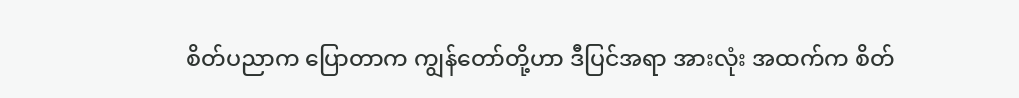စိတ်ပညာက ပြောတာက ကျွန်တော်တို့ဟာ ဒီပြင်အရာ အားလုံး အထက်က စိတ်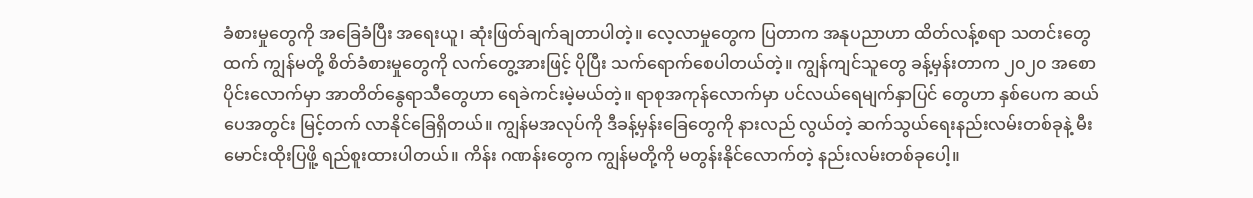ခံစားမှုတွေကို အခြေခံပြီး အရေးယူ၊ ဆုံးဖြတ်ချက်ချတာပါတဲ့။ လေ့လာမှုတွေက ပြတာက အနုပညာဟာ ထိတ်လန့်စရာ သတင်းတွေထက် ကျွန်မတို့ စိတ်ခံစားမှုတွေကို လက်တွေ့အားဖြင့် ပိုပြီး သက်ရောက်စေပါတယ်တဲ့။ ကျွန်ကျင်သူတွေ ခန့်မှန်းတာက ၂၀၂၀ အစောပိုင်းလောက်မှာ အာတိတ်နွေရာသီတွေဟာ ရေခဲကင်းမဲ့မယ်တဲ့။ ရာစုအကုန်လောက်မှာ ပင်လယ်ရေမျက်နှာပြင် တွေဟာ နှစ်ပေက ဆယ်ပေအတွင်း မြင့်တက် လာနိုင်ခြေရှိတယ်။ ကျွန်မအလုပ်ကို ဒီခန့်မှန်းခြေတွေကို နားလည် လွယ်တဲ့ ဆက်သွယ်ရေးနည်းလမ်းတစ်ခုနဲ့ မီးမောင်းထိုးပြဖိူ့ ရည်စူးထားပါတယ်။ ကိန်း ဂဏန်းတွေက ကျွန်မတို့ကို မတွန်းနိုင်လောက်တဲ့ နည်းလမ်းတစ်ခုပေါ့။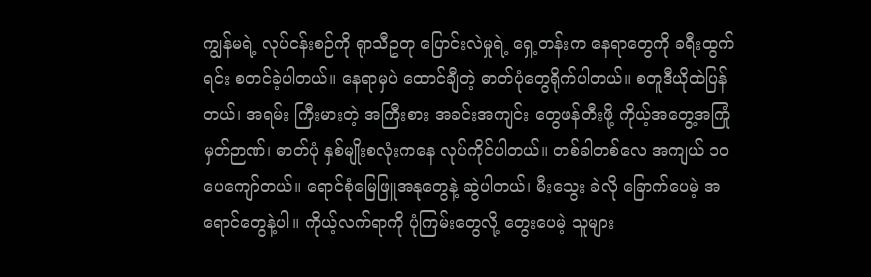ကျွန်မရဲ့ လုပ်ငန်းစဉ်ကို ရုာသီဥတု ပြောင်းလဲမှုရဲ့ ရှေ့တန်းက နေရာတွေကို ခရီးထွက်ရင်း စတင်ခဲ့ပါတယ်။ နေရာမှပဲ ထောင်ချီတဲ့ ဓာတ်ပုံတွေရိုက်ပါတယ်။ စတူဒီယိုထဲပြန်တယ်၊ အရမ်း ကြီးမားတဲ့ အကြီးစား အခင်းအကျင်း တွေဖန်တီးဖို့ ကိုယ့်အတွေ့အကြုံ မှတ်ဉာဏ်၊ ဓာတ်ပုံ နှစ်မျိုးစလုံးကနေ လုပ်ကိုင်ပါတယ်။ တစ်ခါတစ်လေ အကျယ် ၁၀ ပေကျော်တယ်။ ရောင်စုံမြေဖြူအနုတွေနဲ့ ဆွဲပါတယ်၊ မီးသွေး ခဲလို ခြောက်ပေမဲ့ အရောင်တွေနဲ့ပါ။ ကိုယ့်လက်ရာကို ပုံကြမ်းတွေလို့ တွေးပေမဲ့ သူများ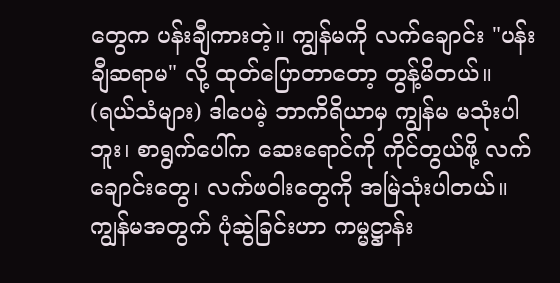တွေက ပန်းချီကားတဲ့။ ကျွန်မကို လက်ချောင်း "ပန်းချီဆရာမ" လို့ ထုတ်ပြောတာတော့ တွန့်မိတယ်။ (ရယ်သံများ) ဒါပေမဲ့ ဘာကိရိယာမှ ကျွန်မ မသုံးပါဘူး၊ စာရွက်ပေါ်က ဆေးရောင်ကို ကိုင်တွယ်ဖို့ လက်ချောင်းတွေ၊ လက်ဖဝါးတွေကို အမြဲသုံးပါတယ်။ ကျွန်မအတွက် ပုံဆွဲခြင်းဟာ ကမ္မဋ္ဌာန်း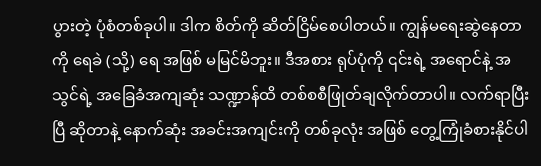ပွားတဲ့ ပုံစံတစ်ခုပါ။ ဒါက စိတ်ကို ဆိတ်ငြိမ်စေပါတယ်။ ကျွန်မရေးဆွဲနေတာကို ရေခဲ (သို့) ရေ အဖြစ် မမြင်မိဘူး။ ဒီအစား ရုပ်ပုံကို ၎င်းရဲ့ အရောင်နဲ့ အသွင်ရဲ့ အခြေခံအကျဆုံး သဏ္ဍာန်ထိ တစ်စစီဖြုတ်ချလိုက်တာပါ။ လက်ရာပြီးပြီ ဆိုတာနဲ့ နောက်ဆုံး အခင်းအကျင်းကို တစ်ခုလုံး အဖြစ် တွေ့ကြုံခံစားနိုင်ပါ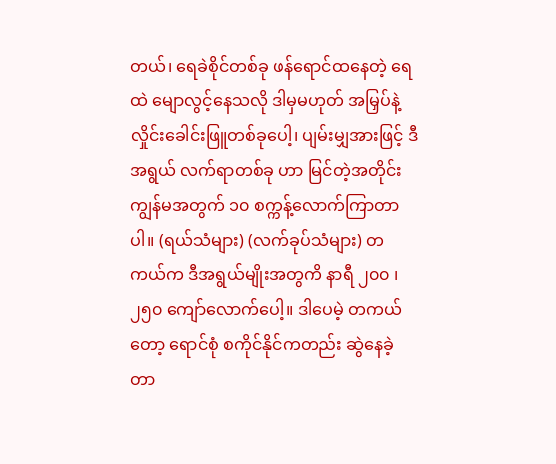တယ်၊ ရေခဲစိုင်တစ်ခု ဖန်ရောင်ထနေတဲ့ ရေထဲ မျောလွင့်နေသလို ဒါမှမဟုတ် အမြှပ်နဲ့ လှိုင်းခေါင်းဖြူတစ်ခုပေါ့၊ ပျမ်းမျှအားဖြင့် ဒီအရွယ် လက်ရာတစ်ခု ဟာ မြင်တဲ့အတိုင်း ကျွန်မအတွက် ၁၀ စက္ကန့်လောက်ကြာတာပါ။ (ရယ်သံများ) (လက်ခုပ်သံများ) တကယ်က ဒီအရွယ်မျိုးအတွကိ နာရီ ၂၀၀ ၊ ၂၅၀ ကျော်လောက်ပေါ့။ ဒါပေမဲ့ တကယ်တော့ ရောင်စုံ စကိုင်နိုင်ကတည်း ဆွဲနေခဲ့တာ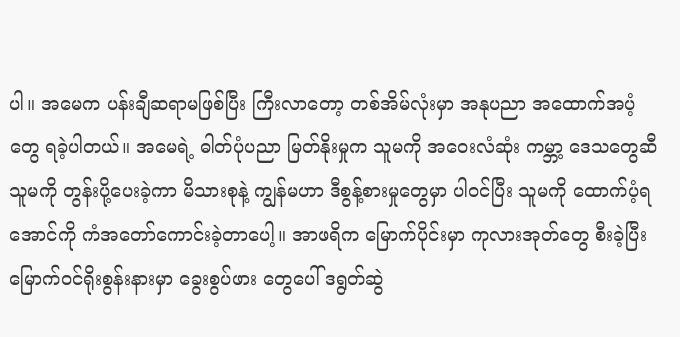ပါ။ အမေက ပန်းချီဆရာမဖြစ်ပြီး ကြီးလာတော့ တစ်အိမ်လုံးမှာ အနုပညာ အထောက်အပံ့တွေ ရခဲ့ပါတယ်။ အမေရဲ့ ဓါတ်ပုံပညာ မြတ်နိုးမှုက သူမကို အဝေးလံဆုံး ကမ္ဘာ့ ဒေသတွေဆီ သူမကို တွန်းပို့ပေးခဲ့ကာ မိသားစုနဲ့ ကျွန်မဟာ ဒီစွန့်စားမှုတွေမှာ ပါဝင်ပြီး သူမကို ထောက်ပံ့ရအောင်ကို ကံအတော်ကောင်းခဲ့တာပေါ့။ အာဖရိက မြောက်ပိုင်းမှာ ကုလားအုတ်တွေ စီးခဲ့ပြီး မြောက်ဝင်ရိုးစွန်းနားမှာ ခွေးစွပ်ဖား တွေပေါ် ဒရွတ်ဆွဲ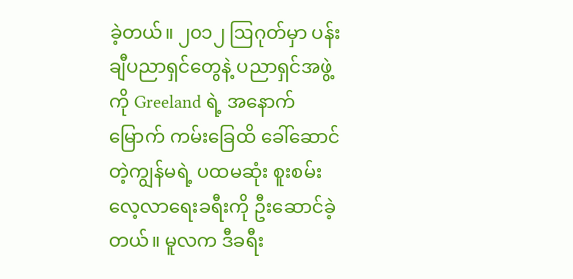ခဲ့တယ်။ ၂၀၁၂ ဩဂုတ်မှာ ပန်းချီပညာရှင်တွေနဲ့ ပညာရှင်အဖွဲ့ကို Greeland ရဲ့ အနောက်မြောက် ကမ်းခြေထိ ခေါ်ဆောင်တဲ့ကျွန်မရဲ့ ပထမဆုံး စူးစမ်းလေ့လာရေးခရီးကို ဦးဆောင်ခဲ့တယ်။ မူလက ဒီခရီး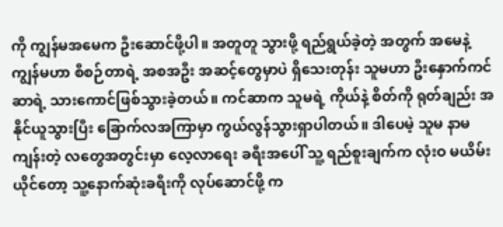ကို ကျွန်မအမေက ဦးဆောင်ဖို့ပါ။ အတူတူ သွားဖို့ ရည်ရွယ်ခဲ့တဲ့ အတွက် အမေနဲ့ ကျွန်မဟာ စီစဉ်တာရဲ့ အစအဦး အဆင့်တွေမှာပဲ ရှိသေးတုန်း သူမဟာ ဦးနှောက်ကင်ဆာရဲ့ သားကောင်ဖြစ်သွားခဲ့တယ်။ ကင်ဆာက သူမရဲ့ ကိုယ်နဲ့ စိတ်ကို ရုတ်ချည်း အနိုင်ယူသွားပြီး ခြောက်လအကြာမှာ ကွယ်လွန်သွားရှာပါတယ်။ ဒါပေမဲ့ သူမ နာမကျန်းတဲ့ လတွေအတွင်းမှာ လေ့လာရေး ခရီးအပေါ် သူ့ ရည်စူးချက်က လုံးဝ မယိမ်းယိုင်တော့ သူ့နောက်ဆုံးခရီးကို လုပ်ဆောင်ဖို့ က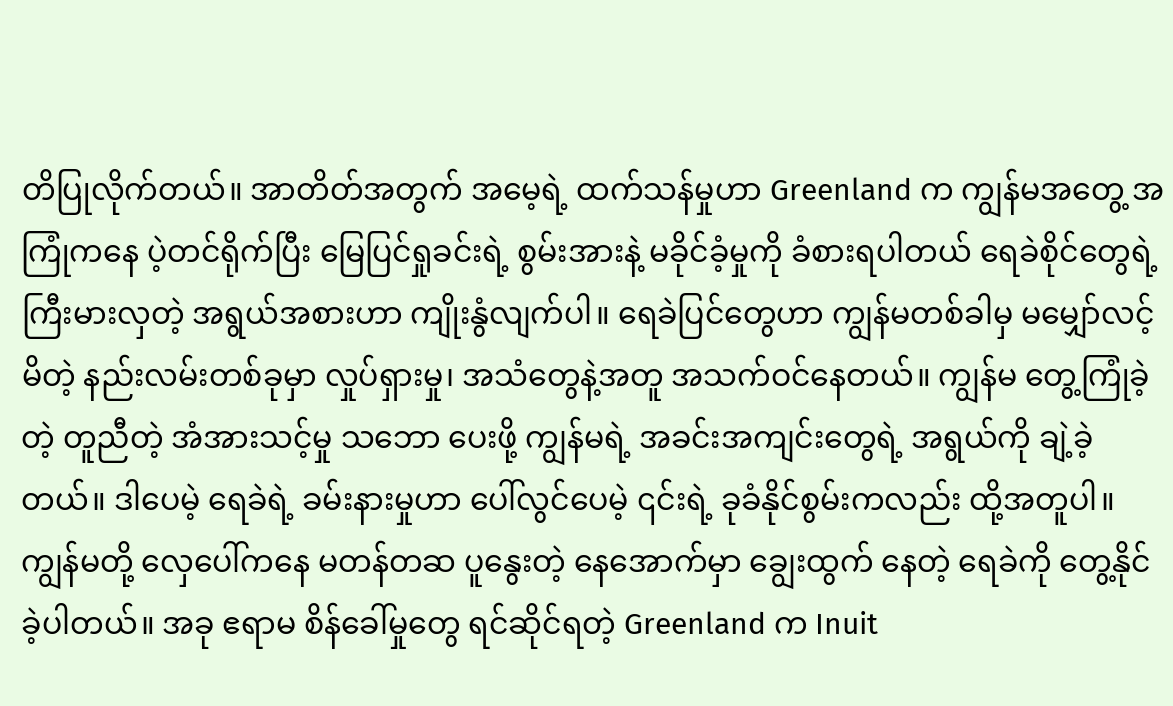တိပြုလိုက်တယ်။ အာတိတ်အတွက် အမေ့ရဲ့ ထက်သန်မှုဟာ Greenland က ကျွန်မအတွေ့ အကြုံကနေ ပဲ့တင်ရိုက်ပြီး မြေပြင်ရှုခင်းရဲ့ စွမ်းအားနဲ့ မခိုင်ခံ့မှုကို ခံစားရပါတယ် ရေခဲစိုင်တွေရဲ့ ကြီးမားလှတဲ့ အရွယ်အစားဟာ ကျိုးနွံလျက်ပါ။ ရေခဲပြင်တွေဟာ ကျွန်မတစ်ခါမှ မမျှော်လင့်မိတဲ့ နည်းလမ်းတစ်ခုမှာ လှုပ်ရှားမှု၊ အသံတွေနဲ့အတူ အသက်ဝင်နေတယ်။ ကျွန်မ တွေ့ကြုံခဲ့တဲ့ တူညီတဲ့ အံအားသင့်မှု သဘော ပေးဖို့ ကျွန်မရဲ့ အခင်းအကျင်းတွေရဲ့ အရွယ်ကို ချဲ့ခဲ့တယ်။ ဒါပေမဲ့ ရေခဲရဲ့ ခမ်းနားမှုဟာ ပေါ်လွင်ပေမဲ့ ၎င်းရဲ့ ခုခံနိုင်စွမ်းကလည်း ထို့အတူပါ။ ကျွန်မတို့ လှေပေါ်ကနေ မတန်တဆ ပူနွေးတဲ့ နေအောက်မှာ ချွေးထွက် နေတဲ့ ရေခဲကို တွေ့နိုင်ခဲ့ပါတယ်။ အခု ဧရာမ စိန်ခေါ်မှုတွေ ရင်ဆိုင်ရတဲ့ Greenland က Inuit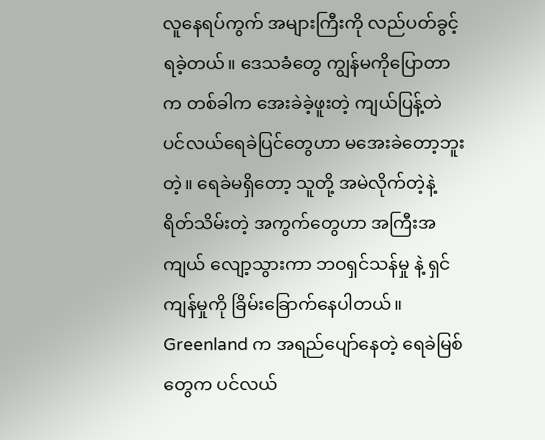လူနေရပ်ကွက် အများကြီးကို လည်ပတ်ခွင့်ရခဲ့တယ်။ ဒေသခံတွေ ကျွန်မကိုပြောတာက တစ်ခါက အေးခဲခဲ့ဖူးတဲ့ ကျယ်ပြန့်တဲ ပင်လယ်ရေခဲပြင်တွေဟာ မအေးခဲတော့ဘူးတဲ့။ ရေခဲမရှိတော့ သူတို့ အမဲလိုက်တဲ့နဲ့ ရိတ်သိမ်းတဲ့ အကွက်တွေဟာ အကြီးအကျယ် လျော့သွားကာ ဘဝရှင်သန်မှု နဲ့ ရှင်ကျန်မှုကို ခြိမ်းခြောက်နေပါတယ်။ Greenland က အရည်ပျော်နေတဲ့ ရေခဲမြစ်တွေက ပင်လယ်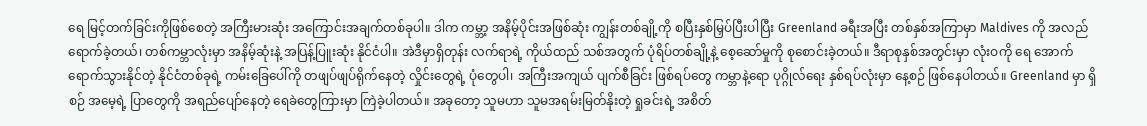ရေ မြင့်တက်ခြင်းကိုဖြစ်စေတဲ့ အကြီးမားဆုံး အကြောင်းအချက်တစ်ခုပါ။ ဒါက ကမ္ဘာ့ အနိမ့်ပိုင်းအဖြစ်ဆုံး ကျွန်းတစ်ချို့ကို စပြီးနှစ်မြှပ်ပြီးပါပြီး Greenland ခရီးအပြီး တစ်နှစ်အကြာမှာ Maldives ကို အလည်ရောက်ခဲ့တယ်၊ တစ်ကမ္ဘာလုံးမှာ အနိမ့်ဆုံးနဲ့ အပြန့်ပြူးဆုံး နိုင်ငံပါ။ အဲဒီမှာရှိတုန်း လက်ရာရဲ့ ကိုယ်ထည် သစ်အတွက် ပုံရိပ်တစ်ချို့နဲ့ စေ့ဆော်မှုကို စုစောင်းခဲ့တယ်။ ဒီရာစုနှစ်အတွင်းမှာ လုံးဝကို ရေ အောက်ရောက်သွားနိုင်တဲ့ နိုင်ငံတစ်ခုရဲ့ ကမ်းခြေပေါ်ကို တဖျပ်ဖျပ်ရိုက်နေတဲ့ လှိုင်းတွေရဲ့ ပုံတွေပါ၊ အကြီးအကျယ် ပျက်စီခြင်း ဖြစ်ရပ်တွေ ကမ္ဘာနဲ့ရော ပုဂ္ဂိုလ်ရေး နှစ်ရပ်လုံးမှာ နေ့စဉ် ဖြစ်နေပါတယ်။ Greenland မှာ ရှိစဉ် အမေ့ရဲ့ ပြာတွေကို အရည်ပျော်နေတဲ့ ရေခဲတွေကြားမှာ ကြဲခဲ့ပါတယ်။ အခုတော့ သူမဟာ သူမအရမ်းမြတ်နိုးတဲ့ ရှုခင်းရဲ့ အစိတ်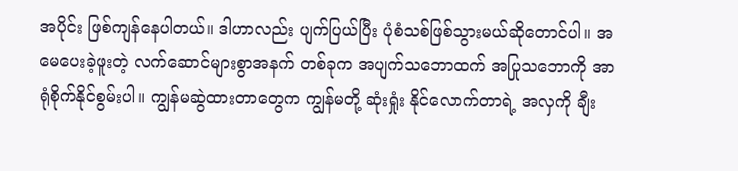အပိုင်း ဖြစ်ကျန်နေပါတယ်။ ဒါဟာလည်း ပျက်ပြယ်ပြီး ပုံစံသစ်ဖြစ်သွားမယ်ဆိုတောင်ပါ။ အမေပေးခဲ့ဖူးတဲ့ လက်ဆောင်များစွာအနက် တစ်ခုက အပျက်သဘောထက် အပြုသဘောကို အာရုံစိုက်နိုင်စွမ်းပါ။ ကျွန်မဆွဲထားတာတွေက ကျွန်မတို့ ဆုံးရှုံး နိုင်လောက်တာရဲ့ အလှကို ချီး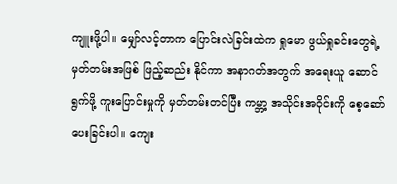ကျူးဖို့ပါ။ မျှော်လင့်တာက ပြောင်းလဲခြင်းထဲက ရှုမော ဖွယ်ရှုခင်းတွေရဲ့ မှတ်တမ်းအဖြစ် ဖြည့်ဆည်း နိုင်ကာ အနာဂတ်အတွက် အရေးယူ ဆောင် ရွက်ဖို့ ကူးပြောင်းမှုကို မှတ်တမ်းတင်ပြီး ကမ္ဘာ့ အသိုင်းအဝိုင်းကို စေ့ဆော်ပေးခြင်းပါ။ ကျေး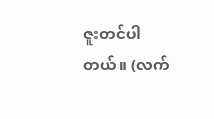ဇူးတင်ပါတယ်။ (လက်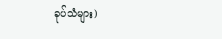ခုပ်သံများ)